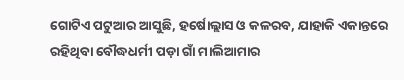ଗୋଟିଏ ପଟୁଆର ଆସୁଛି, ହର୍ଷୋଲ୍ଲାସ ଓ କଳରବ, ଯାହାକି ଏକାନ୍ତରେ ରହିଥିବା ବୌଦ୍ଧଧର୍ମୀ ପଡ଼ା ଗାଁ ମାଲିଆମାର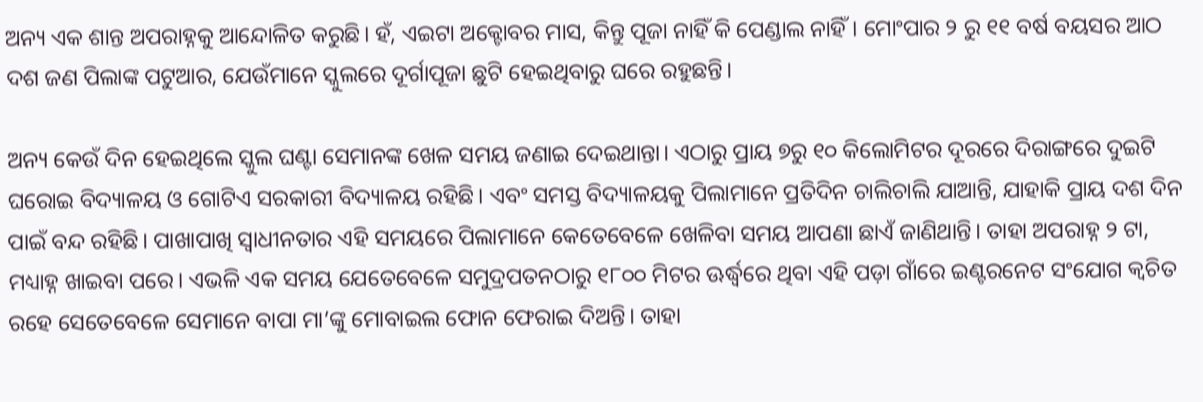ଅନ୍ୟ ଏକ ଶାନ୍ତ ଅପରାହ୍ନକୁ ଆନ୍ଦୋଳିତ କରୁଛି। ହଁ, ଏଇଟା ଅକ୍ଟୋବର ମାସ, କିନ୍ତୁ ପୂଜା ନାହିଁ କି ପେଣ୍ଡାଲ ନାହିଁ। ମୋଂପାର ୨ ରୁ ୧୧ ବର୍ଷ ବୟସର ଆଠ ଦଶ ଜଣ ପିଲାଙ୍କ ପଟୁଆର, ଯେଉଁମାନେ ସ୍କୁଲରେ ଦୂର୍ଗାପୂଜା ଛୁଟି ହେଇଥିବାରୁ ଘରେ ରହୁଛନ୍ତି।

ଅନ୍ୟ କେଉଁ ଦିନ ହେଇଥିଲେ ସ୍କୁଲ ଘଣ୍ଟା ସେମାନଙ୍କ ଖେଳ ସମୟ ଜଣାଇ ଦେଇଥାନ୍ତା। ଏଠାରୁ ପ୍ରାୟ ୭ରୁ ୧୦ କିଲୋମିଟର ଦୂରରେ ଦିରାଙ୍ଗରେ ଦୁଇଟି ଘରୋଇ ବିଦ୍ୟାଳୟ ଓ ଗୋଟିଏ ସରକାରୀ ବିଦ୍ୟାଳୟ ରହିଛି। ଏବଂ ସମସ୍ତ ବିଦ୍ୟାଳୟକୁ ପିଲାମାନେ ପ୍ରତିଦିନ ଚାଲିଚାଲି ଯାଆନ୍ତି, ଯାହାକି ପ୍ରାୟ ଦଶ ଦିନ ପାଇଁ ବନ୍ଦ ରହିଛି। ପାଖାପାଖି ସ୍ଵାଧୀନତାର ଏହି ସମୟରେ ପିଲାମାନେ କେତେବେଳେ ଖେଳିବା ସମୟ ଆପଣା ଛାଏଁ ଜାଣିଥାନ୍ତି। ତାହା ଅପରାହ୍ନ ୨ ଟା, ମଧ୍ୟାହ୍ନ ଖାଇବା ପରେ। ଏଭଳି ଏକ ସମୟ ଯେତେବେଳେ ସମୁଦ୍ରପତନଠାରୁ ୧୮୦୦ ମିଟର ଊର୍ଦ୍ଧ୍ଵରେ ଥିବା ଏହି ପଡ଼ା ଗାଁରେ ଇଣ୍ଟରନେଟ ସଂଯୋଗ କ୍ଵଚିତ ରହେ ସେତେବେଳେ ସେମାନେ ବାପା ମା’ଙ୍କୁ ମୋବାଇଲ ଫୋନ ଫେରାଇ ଦିଅନ୍ତି। ତାହା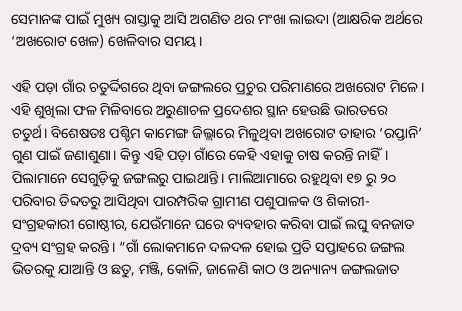ସେମାନଙ୍କ ପାଇଁ ମୁଖ୍ୟ ରାସ୍ତାକୁ ଆସି ଅଗଣିତ ଥର ମଂଖା ଲାଇଦା (ଆକ୍ଷରିକ ଅର୍ଥରେ ‘ଅଖରୋଟ ଖେଳ) ଖେଳିବାର ସମୟ।

ଏହି ପଡ଼ା ଗାଁର ଚତୁର୍ଦ୍ଦିଗରେ ଥିବା ଜଙ୍ଗଲରେ ପ୍ରଚୁର ପରିମାଣରେ ଅଖରୋଟ ମିଳେ। ଏହି ଶୁଖିଲା ଫଳ ମିଳିବାରେ ଅରୁଣାଚଳ ପ୍ରଦେଶର ସ୍ଥାନ ହେଉଛି ଭାରତରେ ଚତୁର୍ଥ। ବିଶେଷତଃ ପଶ୍ଚିମ କାମେଙ୍ଗ ଜିଲ୍ଲାରେ ମିଳୁଥିବା ଅଖରୋଟ ତାହାର ‘ରପ୍ତାନି’ ଗୁଣ ପାଇଁ ଜଣାଶୁଣା। କିନ୍ତୁ ଏହି ପଡ଼ା ଗାଁରେ କେହି ଏହାକୁ ଚାଷ କରନ୍ତି ନାହିଁ। ପିଲାମାନେ ସେଗୁଡ଼ିକୁ ଜଙ୍ଗଲରୁ ପାଇଥାନ୍ତି। ମାଲିଆମାରେ ରହୁଥିବା ୧୭ ରୁ ୨୦ ପରିବାର ତିବ୍ଦତରୁ ଆସିଥିବା ପାରମ୍ପରିକ ଗ୍ରାମୀଣ ପଶୁପାଳକ ଓ ଶିକାରୀ-ସଂଗ୍ରହକାରୀ ଗୋଷ୍ଠୀର, ଯେଉଁମାନେ ଘରେ ବ୍ୟବହାର କରିବା ପାଇଁ ଲଘୁ ବନଜାତ ଦ୍ରବ୍ୟ ସଂଗ୍ରହ କରନ୍ତି। “ଗାଁ ଲୋକମାନେ ଦଳଦଳ ହୋଇ ପ୍ରତି ସପ୍ତାହରେ ଜଙ୍ଗଲ ଭିତରକୁ ଯାଆନ୍ତି ଓ ଛତୁ, ମଞ୍ଜି, କୋଳି, ଜାଳେଣି କାଠ ଓ ଅନ୍ୟାନ୍ୟ ଜଙ୍ଗଲଜାତ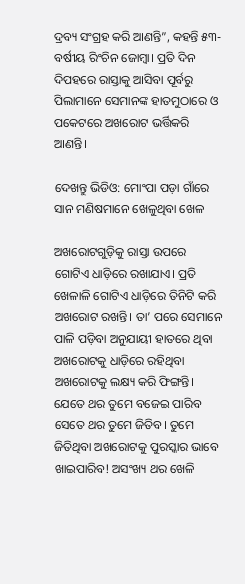ଦ୍ରବ୍ୟ ସଂଗ୍ରହ କରି ଆଣନ୍ତି”, କହନ୍ତି ୫୩-ବର୍ଷୀୟ ରିଂଚିନ ଜୋମ୍ବା। ପ୍ରତି ଦିନ ଦିପହରେ ରାସ୍ତାକୁ ଆସିବା ପୂର୍ବରୁ ପିଲାମାନେ ସେମାନଙ୍କ ହାତମୁଠାରେ ଓ ପକେଟରେ ଅଖରୋଟ ଭର୍ତ୍ତିକରି ଆଣନ୍ତି।

ଦେଖନ୍ତୁ ଭିଡିଓ: ମୋଂପା ପଡ଼ା ଗାଁରେ ସାନ ମଣିଷମାନେ ଖେଳୁଥିବା ଖେଳ

ଅଖରୋଟଗୁଡ଼ିକୁ ରାସ୍ତା ଉପରେ ଗୋଟିଏ ଧାଡ଼ିରେ ରଖାଯାଏ। ପ୍ରତି ଖେଳାଳି ଗୋଟିଏ ଧାଡ଼ିରେ ତିନିଟି କରି ଅଖରୋଟ ରଖନ୍ତି। ତା’ ପରେ ସେମାନେ ପାଳି ପଡ଼ିବା ଅନୁଯାୟୀ ହାତରେ ଥିବା ଅଖରୋଟକୁ ଧାଡ଼ିରେ ରହିଥିବା ଅଖରୋଟକୁ ଲକ୍ଷ୍ୟ କରି ଫିଙ୍ଗନ୍ତି। ଯେତେ ଥର ତୁମେ ବଜେଇ ପାରିବ ସେତେ ଥର ତୁମେ ଜିତିବ। ତୁମେ ଜିତିଥିବା ଅଖରୋଟକୁ ପୁରସ୍କାର ଭାବେ ଖାଇପାରିବ! ଅସଂଖ୍ୟ ଥର ଖେଳି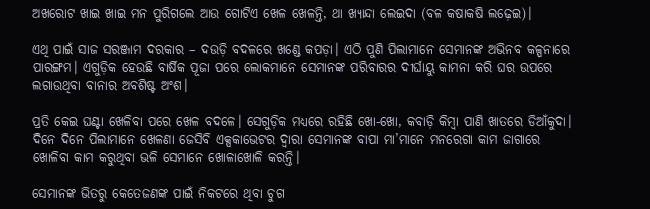ଅଖରୋଟ ଖାଇ ଖାଇ ମନ ପୁରିଗଲେ ଆଉ ଗୋଟିଏ ଖେଳ ଖେଳନ୍ତି, ଥା ଖ୍ୟାନ୍ଦା ଲେଇଦା (ବଳ କଷାକଷି ଲଢ଼େଇ)।

ଏଥି ପାଇଁ ସାଜ ସରଞ୍ଜାମ ଦରକାର – ଦଉଡ଼ି ବଦଳରେ ଖଣ୍ଡେ କପଡ଼ା। ଏଠି ପୁଣି ପିଲାମାନେ ସେମାନଙ୍କ ଅଭିନବ କଳ୍ପନାରେ ପାରଙ୍ଗମ। ଏଗୁଡ଼ିକ ହେଉଛି ବାର୍ଷିକ ପୂଜା ପରେ ଲୋକମାନେ ସେମାନଙ୍କ ପରିବାରର ଦୀର୍ଘାୟୁ କାମନା କରି ଘର ଉପରେ ଲଗାଉଥିବା ବାନାର ଅବଶିଷ୍ଟ ଅଂଶ।

ପ୍ରତି କେଇ ଘଣ୍ଟା ଖେଳିବା ପରେ ଖେଳ ବଦଳେ। ସେଗୁଡ଼ିକ ମଧ୍ୟରେ ରହିଛି ଖୋ-ଖୋ, କବାଡ଼ି କିମ୍ବା ପାଣି ଖାତରେ ଡିଆଁକୁଦା। ଦିନେ ଦିନେ ପିଲାମାନେ ଖେଳଣା ଜେସିବି ଏକ୍ସକାଭେଟର ଦ୍ଵାରା ସେମାନଙ୍କ ବାପା ମା’ମାନେ ମନରେଗା କାମ ଜାଗାରେ ଖୋଳିବା କାମ କରୁଥିବା ଭଳି ସେମାନେ ଖୋଳାଖୋଳି କରନ୍ତି।

ସେମାନଙ୍କ ଭିତରୁ କେତେଜଣଙ୍କ ପାଇଁ ନିକଟରେ ଥିବା ଚୁଗ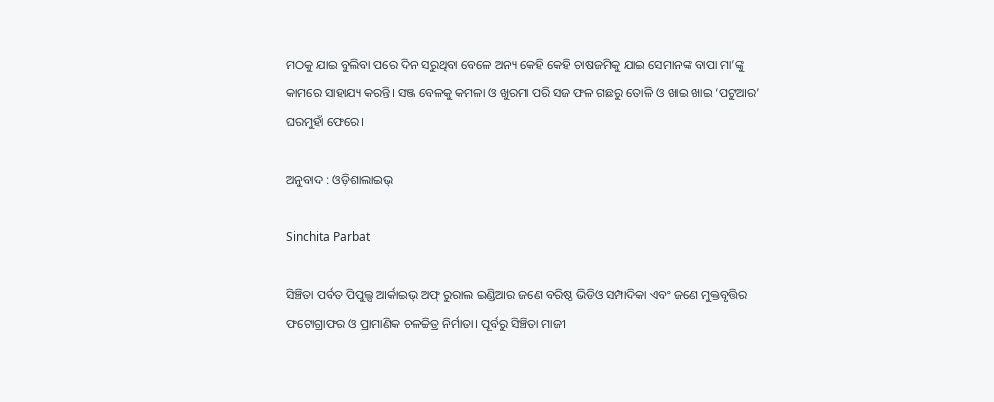ମଠକୁ ଯାଇ ବୁଲିବା ପରେ ଦିନ ସରୁଥିବା ବେଳେ ଅନ୍ୟ କେହି କେହି ଚାଷଜମିକୁ ଯାଇ ସେମାନଙ୍କ ବାପା ମା’ଙ୍କୁ କାମରେ ସାହାଯ୍ୟ କରନ୍ତି। ସଞ୍ଜ ବେଳକୁ କମଳା ଓ ଖୁରମା ପରି ସଜ ଫଳ ଗଛରୁ ତୋଳି ଓ ଖାଇ ଖାଇ ‘ପଟୁଆର’ ଘରମୁହାଁ ଫେରେ।

ଅନୁବାଦ : ଓଡ଼ିଶାଲାଇଭ୍‍

Sinchita Parbat

ସିଞ୍ଚିତା ପର୍ବତ ପିପୁଲ୍ସ ଆର୍କାଇଭ୍‌ ଅଫ୍‌ ରୁରାଲ ଇଣ୍ଡିଆର ଜଣେ ବରିଷ୍ଠ ଭିଡିଓ ସମ୍ପାଦିକା ଏବଂ ଜଣେ ମୁକ୍ତବୃତ୍ତିର ଫଟୋଗ୍ରାଫର ଓ ପ୍ରାମାଣିକ ଚଳଚ୍ଚିତ୍ର ନିର୍ମାତା। ପୂର୍ବରୁ ସିଞ୍ଚିତା ମାଜୀ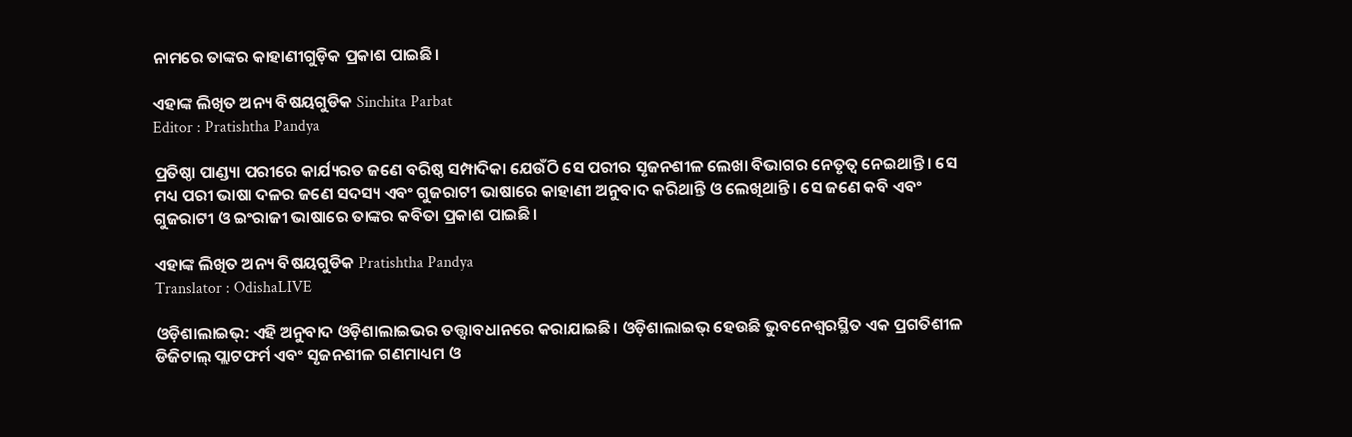ନାମରେ ତାଙ୍କର କାହାଣୀଗୁଡ଼ିକ ପ୍ରକାଶ ପାଇଛି।

ଏହାଙ୍କ ଲିଖିତ ଅନ୍ୟ ବିଷୟଗୁଡିକ Sinchita Parbat
Editor : Pratishtha Pandya

ପ୍ରତିଷ୍ଠା ପାଣ୍ଡ୍ୟା ପରୀରେ କାର୍ଯ୍ୟରତ ଜଣେ ବରିଷ୍ଠ ସମ୍ପାଦିକା ଯେଉଁଠି ସେ ପରୀର ସୃଜନଶୀଳ ଲେଖା ବିଭାଗର ନେତୃତ୍ୱ ନେଇଥାନ୍ତି। ସେ ମଧ୍ୟ ପରୀ ଭାଷା ଦଳର ଜଣେ ସଦସ୍ୟ ଏବଂ ଗୁଜରାଟୀ ଭାଷାରେ କାହାଣୀ ଅନୁବାଦ କରିଥାନ୍ତି ଓ ଲେଖିଥାନ୍ତି। ସେ ଜଣେ କବି ଏବଂ ଗୁଜରାଟୀ ଓ ଇଂରାଜୀ ଭାଷାରେ ତାଙ୍କର କବିତା ପ୍ରକାଶ ପାଇଛି।

ଏହାଙ୍କ ଲିଖିତ ଅନ୍ୟ ବିଷୟଗୁଡିକ Pratishtha Pandya
Translator : OdishaLIVE

ଓଡ଼ିଶାଲାଇଭ୍: ଏହି ଅନୁବାଦ ଓଡ଼ିଶାଲାଇଭର ତତ୍ତ୍ୱାବଧାନରେ କରାଯାଇଛି। ଓଡ଼ିଶାଲାଇଭ୍ ହେଉଛି ଭୁବନେଶ୍ୱରସ୍ଥିତ ଏକ ପ୍ରଗତିଶୀଳ ଡିଜିଟାଲ୍ ପ୍ଲାଟଫର୍ମ ଏବଂ ସୃଜନଶୀଳ ଗଣମାଧ୍ୟମ ଓ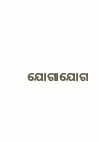ଯୋଗାଯୋଗ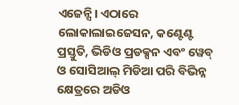ଏଜେନ୍ସି। ଏଠାରେ ଲୋକାଲାଇଜେସନ, କଣ୍ଟେଣ୍ଟ ପ୍ରସ୍ତୁତି, ଭିଡିଓ ପ୍ରଡକ୍ସନ ଏବଂ ୱେବ୍ ଓ ସୋସିଆଲ୍ ମିଡିଆ ପରି ବିଭିନ୍ନ କ୍ଷେତ୍ରରେ ଅଡିଓ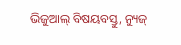ଭିଜୁଆଲ୍‌ ବିଷୟବସ୍ତୁ, ନ୍ୟୁଜ୍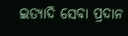ଇତ୍ୟାଦି ସେବା ପ୍ରଦାନ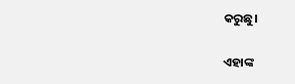କରୁଛୁ।

ଏହାଙ୍କ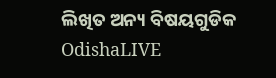ଲିଖିତ ଅନ୍ୟ ବିଷୟଗୁଡିକ OdishaLIVE